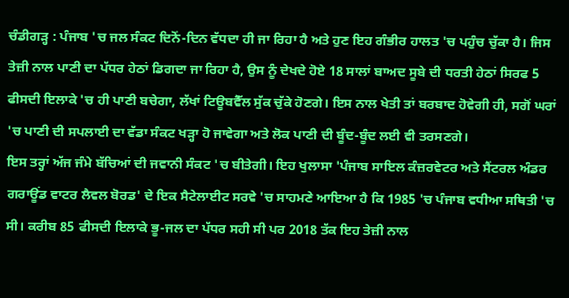ਚੰਡੀਗੜ੍ਹ : ਪੰਜਾਬ 'ਚ ਜਲ ਸੰਕਟ ਦਿਨੋਂ-ਦਿਨ ਵੱਧਦਾ ਹੀ ਜਾ ਰਿਹਾ ਹੈ ਅਤੇ ਹੁਣ ਇਹ ਗੰਭੀਰ ਹਾਲਤ 'ਚ ਪਹੁੰਚ ਚੁੱਕਾ ਹੈ। ਜਿਸ ਤੇਜ਼ੀ ਨਾਲ ਪਾਣੀ ਦਾ ਪੱਧਰ ਹੇਠਾਂ ਡਿਗਦਾ ਜਾ ਰਿਹਾ ਹੈ, ਉਸ ਨੂੰ ਦੇਖਦੇ ਹੋਏ 18 ਸਾਲਾਂ ਬਾਅਦ ਸੂਬੇ ਦੀ ਧਰਤੀ ਹੇਠਾਂ ਸਿਰਫ 5 ਫੀਸਦੀ ਇਲਾਕੇ 'ਚ ਹੀ ਪਾਣੀ ਬਚੇਗਾ, ਲੱਖਾਂ ਟਿਊਬਵੈੱਲ ਸੁੱਕ ਚੁੱਕੇ ਹੋਣਗੇ। ਇਸ ਨਾਲ ਖੇਤੀ ਤਾਂ ਬਰਬਾਦ ਹੋਵੇਗੀ ਹੀ, ਸਗੋਂ ਘਰਾਂ 'ਚ ਪਾਣੀ ਦੀ ਸਪਲਾਈ ਦਾ ਵੱਡਾ ਸੰਕਟ ਖੜ੍ਹਾ ਹੋ ਜਾਵੇਗਾ ਅਤੇ ਲੋਕ ਪਾਣੀ ਦੀ ਬੂੰਦ-ਬੂੰਦ ਲਈ ਵੀ ਤਰਸਣਗੇ।
ਇਸ ਤਰ੍ਹਾਂ ਅੱਜ ਜੰਮੇ ਬੱਚਿਆਂ ਦੀ ਜਵਾਨੀ ਸੰਕਟ 'ਚ ਬੀਤੇਗੀ। ਇਹ ਖੁਲਾਸਾ 'ਪੰਜਾਬ ਸਾਇਲ ਕੰਜ਼ਰਵੇਟਰ ਅਤੇ ਸੈਂਟਰਲ ਅੰਡਰ ਗਰਾਊਂਡ ਵਾਟਰ ਲੈਵਲ ਬੋਰਡ' ਦੇ ਇਕ ਸੈਟੇਲਾਈਟ ਸਰਵੇ 'ਚ ਸਾਹਮਣੇ ਆਇਆ ਹੈ ਕਿ 1985 'ਚ ਪੰਜਾਬ ਵਧੀਆ ਸਥਿਤੀ 'ਚ ਸੀ। ਕਰੀਬ 85 ਫੀਸਦੀ ਇਲਾਕੇ ਭੂ-ਜਲ ਦਾ ਪੱਧਰ ਸਹੀ ਸੀ ਪਰ 2018 ਤੱਕ ਇਹ ਤੇਜ਼ੀ ਨਾਲ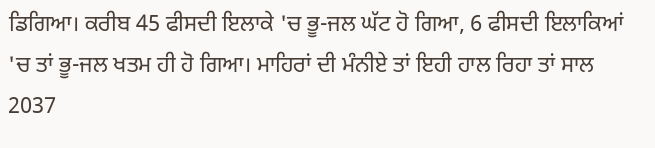ਡਿਗਿਆ। ਕਰੀਬ 45 ਫੀਸਦੀ ਇਲਾਕੇ 'ਚ ਭੂ-ਜਲ ਘੱਟ ਹੋ ਗਿਆ, 6 ਫੀਸਦੀ ਇਲਾਕਿਆਂ 'ਚ ਤਾਂ ਭੂ-ਜਲ ਖਤਮ ਹੀ ਹੋ ਗਿਆ। ਮਾਹਿਰਾਂ ਦੀ ਮੰਨੀਏ ਤਾਂ ਇਹੀ ਹਾਲ ਰਿਹਾ ਤਾਂ ਸਾਲ 2037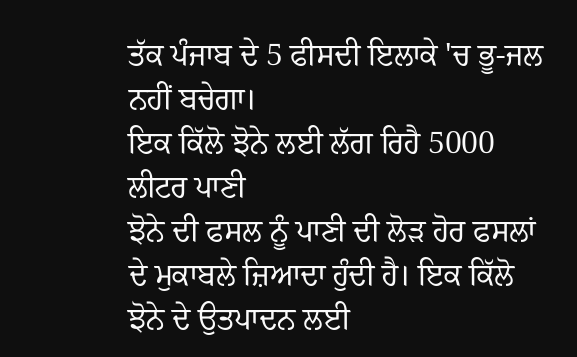ਤੱਕ ਪੰਜਾਬ ਦੇ 5 ਫੀਸਦੀ ਇਲਾਕੇ 'ਚ ਭੂ-ਜਲ ਨਹੀਂ ਬਚੇਗਾ।
ਇਕ ਕਿੱਲੋ ਝੋਨੇ ਲਈ ਲੱਗ ਰਿਹੈ 5000 ਲੀਟਰ ਪਾਣੀ
ਝੋਨੇ ਦੀ ਫਸਲ ਨੂੰ ਪਾਣੀ ਦੀ ਲੋੜ ਹੋਰ ਫਸਲਾਂ ਦੇ ਮੁਕਾਬਲੇ ਜ਼ਿਆਦਾ ਹੁੰਦੀ ਹੈ। ਇਕ ਕਿੱਲੋ ਝੋਨੇ ਦੇ ਉਤਪਾਦਨ ਲਈ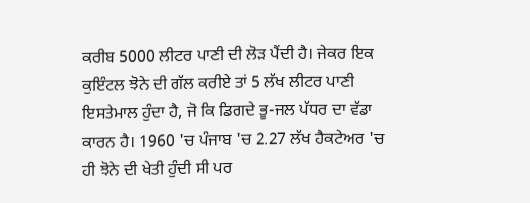ਕਰੀਬ 5000 ਲੀਟਰ ਪਾਣੀ ਦੀ ਲੋੜ ਪੈਂਦੀ ਹੈ। ਜੇਕਰ ਇਕ ਕੁਇੰਟਲ ਝੋਨੇ ਦੀ ਗੱਲ ਕਰੀਏ ਤਾਂ 5 ਲੱਖ ਲੀਟਰ ਪਾਣੀ ਇਸਤੇਮਾਲ ਹੁੰਦਾ ਹੈ, ਜੋ ਕਿ ਡਿਗਦੇ ਭੂ-ਜਲ ਪੱਧਰ ਦਾ ਵੱਡਾ ਕਾਰਨ ਹੈ। 1960 'ਚ ਪੰਜਾਬ 'ਚ 2.27 ਲੱਖ ਹੈਕਟੇਅਰ 'ਚ ਹੀ ਝੋਨੇ ਦੀ ਖੇਤੀ ਹੁੰਦੀ ਸੀ ਪਰ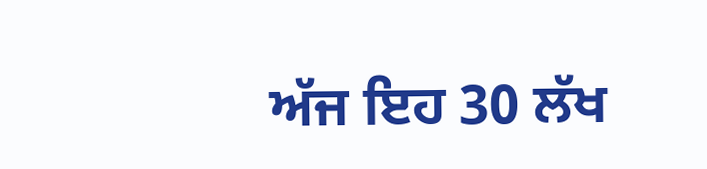ਅੱਜ ਇਹ 30 ਲੱਖ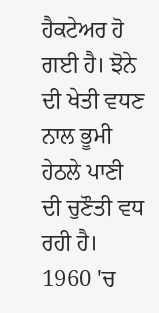ਹੈਕਟੇਅਰ ਹੋ ਗਈ ਹੈ। ਝੋਨੇ ਦੀ ਖੇਤੀ ਵਧਣ ਨਾਲ ਭੂਮੀ ਹੇਠਲੇ ਪਾਣੀ ਦੀ ਚੁਣੌਤੀ ਵਧ ਰਹੀ ਹੈ। 1960 'ਚ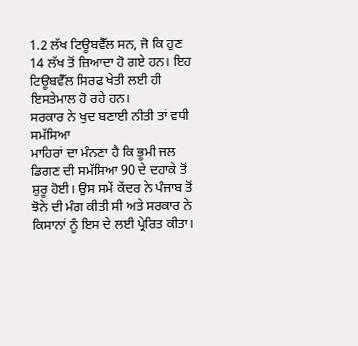1.2 ਲੱਖ ਟਿਊਬਵੈੱਲ ਸਨ, ਜੋ ਕਿ ਹੁਣ 14 ਲੱਖ ਤੋਂ ਜ਼ਿਆਦਾ ਹੋ ਗਏ ਹਨ। ਇਹ ਟਿਊਬਵੈੱਲ ਸਿਰਫ ਖੇਤੀ ਲਈ ਹੀ ਇਸਤੇਮਾਲ ਹੋ ਰਹੇ ਹਨ।
ਸਰਕਾਰ ਨੇ ਖੁਦ ਬਣਾਈ ਨੀਤੀ ਤਾਂ ਵਧੀ ਸਮੱਸਿਆ
ਮਾਹਿਰਾਂ ਦਾ ਮੰਨਣਾ ਹੈ ਕਿ ਭੂਮੀ ਜਲ ਡਿਗਣ ਦੀ ਸਮੱਸਿਆ 90 ਦੇ ਦਹਾਕੇ ਤੋਂ ਸ਼ੁਰੂ ਹੋਈ। ਉਸ ਸਮੇਂ ਕੇਂਦਰ ਨੇ ਪੰਜਾਬ ਤੋਂ ਝੋਨੇ ਦੀ ਮੰਗ ਕੀਤੀ ਸੀ ਅਤੇ ਸਰਕਾਰ ਨੇ ਕਿਸਾਨਾਂ ਨੂੰ ਇਸ ਦੇ ਲਈ ਪ੍ਰੇਰਿਤ ਕੀਤਾ।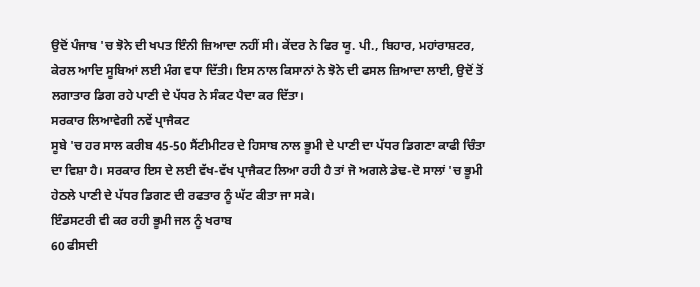ਉਦੋਂ ਪੰਜਾਬ 'ਚ ਝੋਨੇ ਦੀ ਖਪਤ ਇੰਨੀ ਜ਼ਿਆਦਾ ਨਹੀਂ ਸੀ। ਕੇਂਦਰ ਨੇ ਫਿਰ ਯੂ. ਪੀ., ਬਿਹਾਰ, ਮਹਾਂਰਾਸ਼ਟਰ, ਕੇਰਲ ਆਦਿ ਸੂਬਿਆਂ ਲਈ ਮੰਗ ਵਧਾ ਦਿੱਤੀ। ਇਸ ਨਾਲ ਕਿਸਾਨਾਂ ਨੇ ਝੋਨੇ ਦੀ ਫਸਲ ਜ਼ਿਆਦਾ ਲਾਈ, ਉਦੋਂ ਤੋਂ ਲਗਾਤਾਰ ਡਿਗ ਰਹੇ ਪਾਣੀ ਦੇ ਪੱਧਰ ਨੇ ਸੰਕਟ ਪੈਦਾ ਕਰ ਦਿੱਤਾ।
ਸਰਕਾਰ ਲਿਆਵੇਗੀ ਨਵੇਂ ਪ੍ਰਾਜੈਕਟ
ਸੂਬੇ 'ਚ ਹਰ ਸਾਲ ਕਰੀਬ 45-50 ਸੈਂਟੀਮੀਟਰ ਦੇ ਹਿਸਾਬ ਨਾਲ ਭੂਮੀ ਦੇ ਪਾਣੀ ਦਾ ਪੱਧਰ ਡਿਗਣਾ ਕਾਫੀ ਚਿੰਤਾ ਦਾ ਵਿਸ਼ਾ ਹੈ। ਸਰਕਾਰ ਇਸ ਦੇ ਲਈ ਵੱਖ-ਵੱਖ ਪ੍ਰਾਜੈਕਟ ਲਿਆ ਰਹੀ ਹੈ ਤਾਂ ਜੋ ਅਗਲੇ ਡੇਢ-ਦੋ ਸਾਲਾਂ 'ਚ ਭੂਮੀ ਹੇਠਲੇ ਪਾਣੀ ਦੇ ਪੱਧਰ ਡਿਗਣ ਦੀ ਰਫਤਾਰ ਨੂੰ ਘੱਟ ਕੀਤਾ ਜਾ ਸਕੇ।
ਇੰਡਸਟਰੀ ਵੀ ਕਰ ਰਹੀ ਭੂਮੀ ਜਲ ਨੂੰ ਖਰਾਬ
60 ਫੀਸਦੀ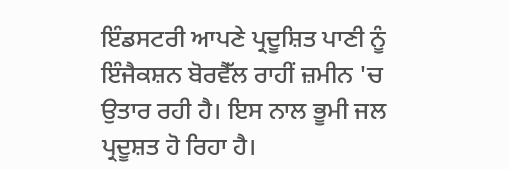ਇੰਡਸਟਰੀ ਆਪਣੇ ਪ੍ਰਦੂਸ਼ਿਤ ਪਾਣੀ ਨੂੰ ਇੰਜੈਕਸ਼ਨ ਬੋਰਵੈੱਲ ਰਾਹੀਂ ਜ਼ਮੀਨ 'ਚ ਉਤਾਰ ਰਹੀ ਹੈ। ਇਸ ਨਾਲ ਭੂਮੀ ਜਲ ਪ੍ਰਦੂਸ਼ਤ ਹੋ ਰਿਹਾ ਹੈ।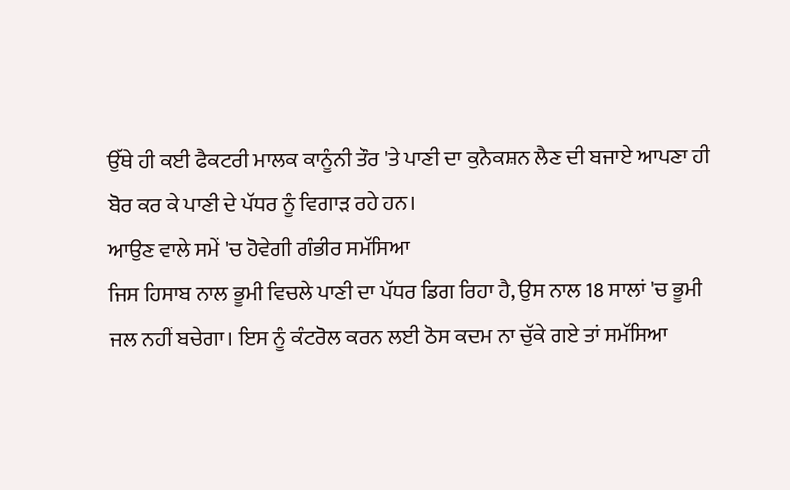ਉੱਥੇ ਹੀ ਕਈ ਫੈਕਟਰੀ ਮਾਲਕ ਕਾਨੂੰਨੀ ਤੌਰ 'ਤੇ ਪਾਣੀ ਦਾ ਕੁਨੈਕਸ਼ਨ ਲੈਣ ਦੀ ਬਜਾਏ ਆਪਣਾ ਹੀ ਬੋਰ ਕਰ ਕੇ ਪਾਣੀ ਦੇ ਪੱਧਰ ਨੂੰ ਵਿਗਾੜ ਰਹੇ ਹਨ।
ਆਉਣ ਵਾਲੇ ਸਮੇਂ 'ਚ ਹੋਵੇਗੀ ਗੰਭੀਰ ਸਮੱਸਿਆ
ਜਿਸ ਹਿਸਾਬ ਨਾਲ ਭੂਮੀ ਵਿਚਲੇ ਪਾਣੀ ਦਾ ਪੱਧਰ ਡਿਗ ਰਿਹਾ ਹੈ, ਉਸ ਨਾਲ 18 ਸਾਲਾਂ 'ਚ ਭੂਮੀ ਜਲ ਨਹੀਂ ਬਚੇਗਾ। ਇਸ ਨੂੰ ਕੰਟਰੋਲ ਕਰਨ ਲਈ ਠੋਸ ਕਦਮ ਨਾ ਚੁੱਕੇ ਗਏ ਤਾਂ ਸਮੱਸਿਆ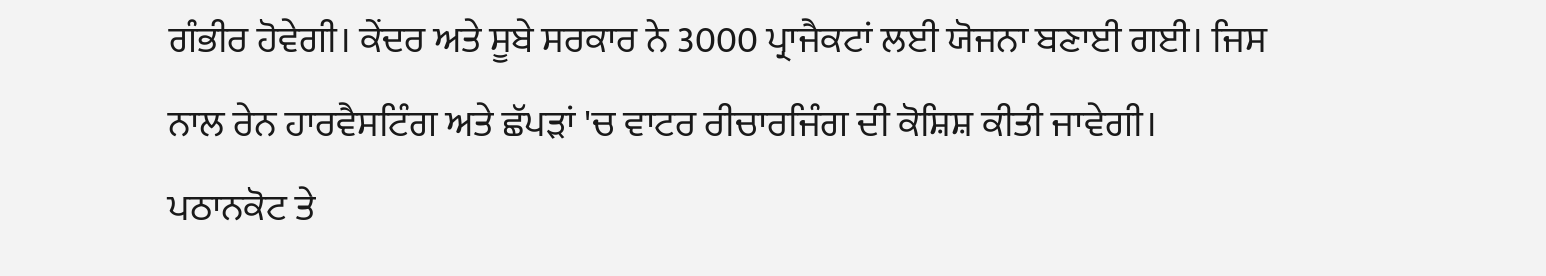ਗੰਭੀਰ ਹੋਵੇਗੀ। ਕੇਂਦਰ ਅਤੇ ਸੂਬੇ ਸਰਕਾਰ ਨੇ 3000 ਪ੍ਰਾਜੈਕਟਾਂ ਲਈ ਯੋਜਨਾ ਬਣਾਈ ਗਈ। ਜਿਸ ਨਾਲ ਰੇਨ ਹਾਰਵੈਸਟਿੰਗ ਅਤੇ ਛੱਪੜਾਂ 'ਚ ਵਾਟਰ ਰੀਚਾਰਜਿੰਗ ਦੀ ਕੋਸ਼ਿਸ਼ ਕੀਤੀ ਜਾਵੇਗੀ।
ਪਠਾਨਕੋਟ ਤੇ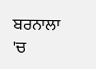ਬਰਨਾਲਾ 'ਚ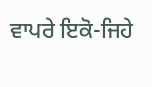ਵਾਪਰੇ ਇਕੋ-ਜਿਹੇ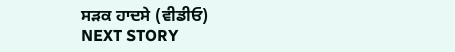ਸੜਕ ਹਾਦਸੇ (ਵੀਡੀਓ)
NEXT STORY